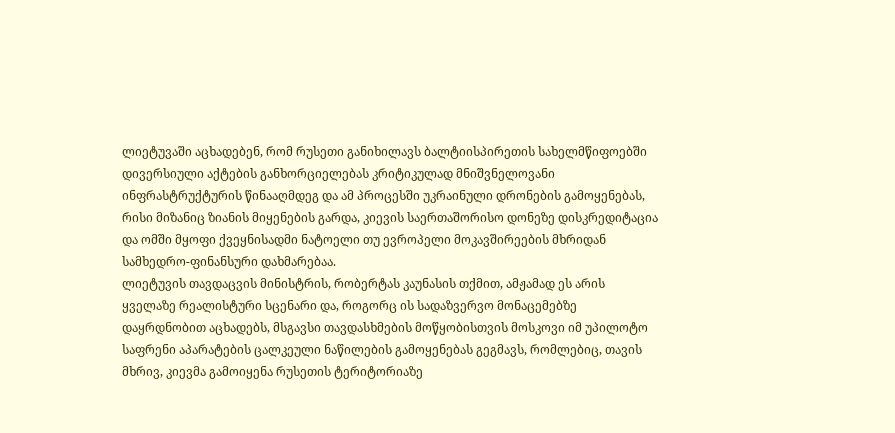ლიეტუვაში აცხადებენ, რომ რუსეთი განიხილავს ბალტიისპირეთის სახელმწიფოებში დივერსიული აქტების განხორციელებას კრიტიკულად მნიშვნელოვანი ინფრასტრუქტურის წინააღმდეგ და ამ პროცესში უკრაინული დრონების გამოყენებას, რისი მიზანიც ზიანის მიყენების გარდა, კიევის საერთაშორისო დონეზე დისკრედიტაცია და ომში მყოფი ქვეყნისადმი ნატოელი თუ ევროპელი მოკავშირეების მხრიდან სამხედრო-ფინანსური დახმარებაა.
ლიეტუვის თავდაცვის მინისტრის, რობერტას კაუნასის თქმით, ამჟამად ეს არის ყველაზე რეალისტური სცენარი და, როგორც ის სადაზვერვო მონაცემებზე დაყრდნობით აცხადებს, მსგავსი თავდასხმების მოწყობისთვის მოსკოვი იმ უპილოტო საფრენი აპარატების ცალკეული ნაწილების გამოყენებას გეგმავს, რომლებიც, თავის მხრივ, კიევმა გამოიყენა რუსეთის ტერიტორიაზე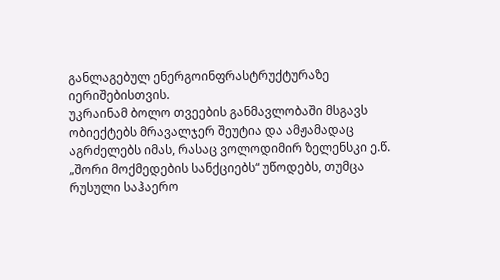განლაგებულ ენერგოინფრასტრუქტურაზე იერიშებისთვის.
უკრაინამ ბოლო თვეების განმავლობაში მსგავს ობიექტებს მრავალჯერ შეუტია და ამჟამადაც აგრძელებს იმას, რასაც ვოლოდიმირ ზელენსკი ე.წ. „შორი მოქმედების სანქციებს“ უწოდებს, თუმცა რუსული საჰაერო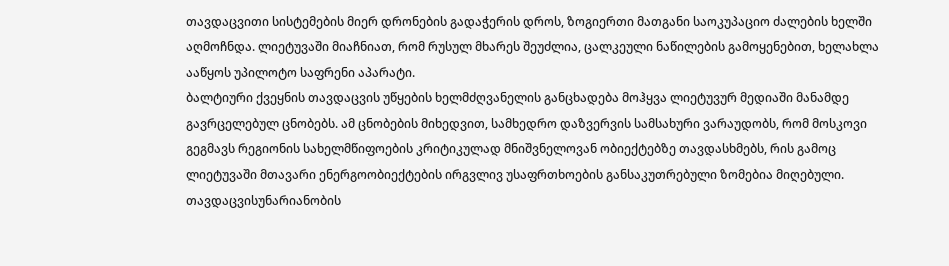თავდაცვითი სისტემების მიერ დრონების გადაჭერის დროს, ზოგიერთი მათგანი საოკუპაციო ძალების ხელში აღმოჩნდა. ლიეტუვაში მიაჩნიათ, რომ რუსულ მხარეს შეუძლია, ცალკეული ნაწილების გამოყენებით, ხელახლა ააწყოს უპილოტო საფრენი აპარატი.
ბალტიური ქვეყნის თავდაცვის უწყების ხელმძღვანელის განცხადება მოჰყვა ლიეტუვურ მედიაში მანამდე გავრცელებულ ცნობებს. ამ ცნობების მიხედვით, სამხედრო დაზვერვის სამსახური ვარაუდობს, რომ მოსკოვი გეგმავს რეგიონის სახელმწიფოების კრიტიკულად მნიშვნელოვან ობიექტებზე თავდასხმებს, რის გამოც ლიეტუვაში მთავარი ენერგოობიექტების ირგვლივ უსაფრთხოების განსაკუთრებული ზომებია მიღებული.
თავდაცვისუნარიანობის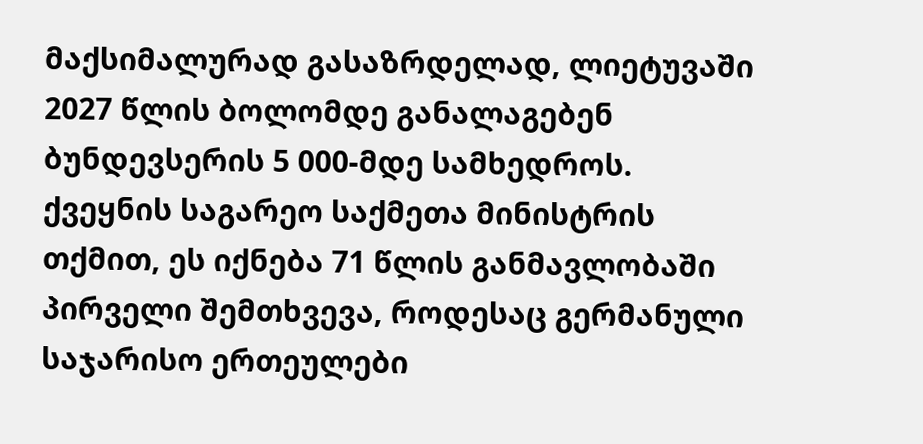მაქსიმალურად გასაზრდელად, ლიეტუვაში 2027 წლის ბოლომდე განალაგებენ ბუნდევსერის 5 000-მდე სამხედროს. ქვეყნის საგარეო საქმეთა მინისტრის თქმით, ეს იქნება 71 წლის განმავლობაში პირველი შემთხვევა, როდესაც გერმანული საჯარისო ერთეულები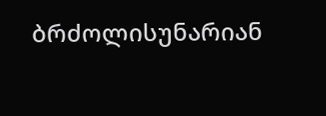ბრძოლისუნარიან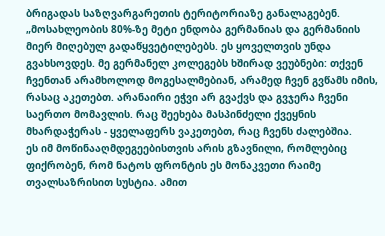ბრიგადას საზღვარგარეთის ტერიტორიაზე განალაგებენ.
„მოსახლეობის 80%-ზე მეტი ენდობა გერმანიას და გერმანიის მიერ მიღებულ გადაწყვეტილებებს. ეს ყოველთვის უნდა გვახსოვდეს. მე გერმანელ კოლეგებს ხშირად ვეუბნები: თქვენ ჩვენთან არამხოლოდ მოგესალმებიან, არამედ ჩვენ გვწამს იმის, რასაც აკეთებთ. არანაირი ეჭვი არ გვაქვს და გვჯერა ჩვენი საერთო მომავლის. რაც შეეხება მასპინძელი ქვეყნის მხარდაჭერას - ყველაფერს ვაკეთებთ, რაც ჩვენს ძალებშია.
ეს იმ მოწინააღმდეგეებისთვის არის გზავნილი, რომლებიც ფიქრობენ, რომ ნატოს ფრონტის ეს მონაკვეთი რაიმე თვალსაზრისით სუსტია. ამით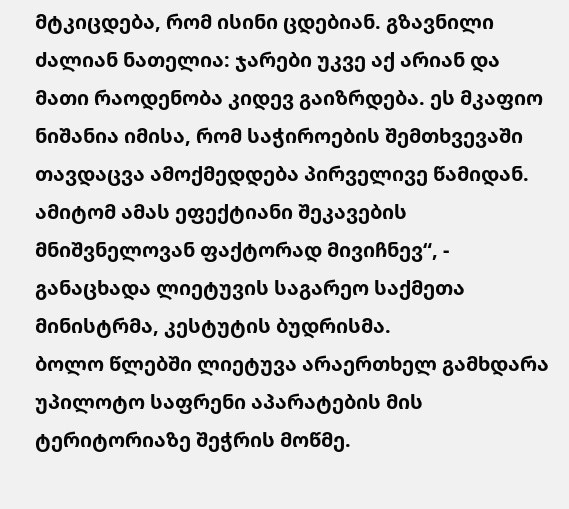მტკიცდება, რომ ისინი ცდებიან. გზავნილი ძალიან ნათელია: ჯარები უკვე აქ არიან და მათი რაოდენობა კიდევ გაიზრდება. ეს მკაფიო ნიშანია იმისა, რომ საჭიროების შემთხვევაში თავდაცვა ამოქმედდება პირველივე წამიდან. ამიტომ ამას ეფექტიანი შეკავების მნიშვნელოვან ფაქტორად მივიჩნევ“, - განაცხადა ლიეტუვის საგარეო საქმეთა მინისტრმა, კესტუტის ბუდრისმა.
ბოლო წლებში ლიეტუვა არაერთხელ გამხდარა უპილოტო საფრენი აპარატების მის ტერიტორიაზე შეჭრის მოწმე.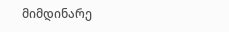მიმდინარე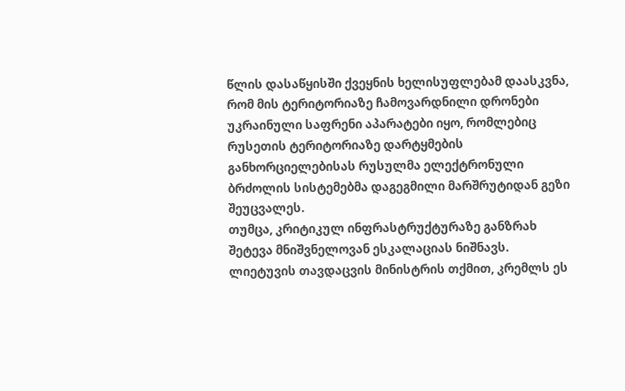წლის დასაწყისში ქვეყნის ხელისუფლებამ დაასკვნა, რომ მის ტერიტორიაზე ჩამოვარდნილი დრონები უკრაინული საფრენი აპარატები იყო, რომლებიც რუსეთის ტერიტორიაზე დარტყმების განხორციელებისას რუსულმა ელექტრონული ბრძოლის სისტემებმა დაგეგმილი მარშრუტიდან გეზი შეუცვალეს.
თუმცა, კრიტიკულ ინფრასტრუქტურაზე განზრახ შეტევა მნიშვნელოვან ესკალაციას ნიშნავს. ლიეტუვის თავდაცვის მინისტრის თქმით, კრემლს ეს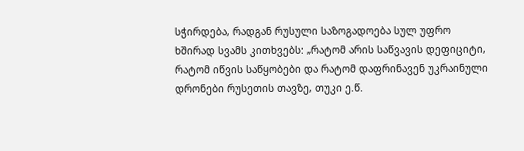სჭირდება, რადგან რუსული საზოგადოება სულ უფრო ხშირად სვამს კითხვებს: „რატომ არის საწვავის დეფიციტი, რატომ იწვის საწყობები და რატომ დაფრინავენ უკრაინული დრონები რუსეთის თავზე, თუკი ე.წ.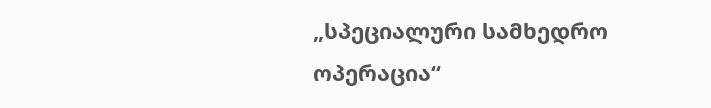„სპეციალური სამხედრო ოპერაცია“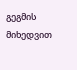გეგმის მიხედვით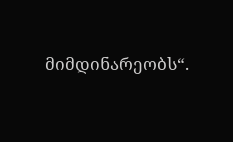მიმდინარეობს“.